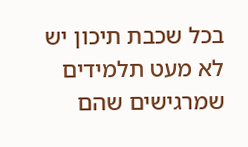בכל שכבת תיכון יש לא מעט תלמידים שמרגישים שהם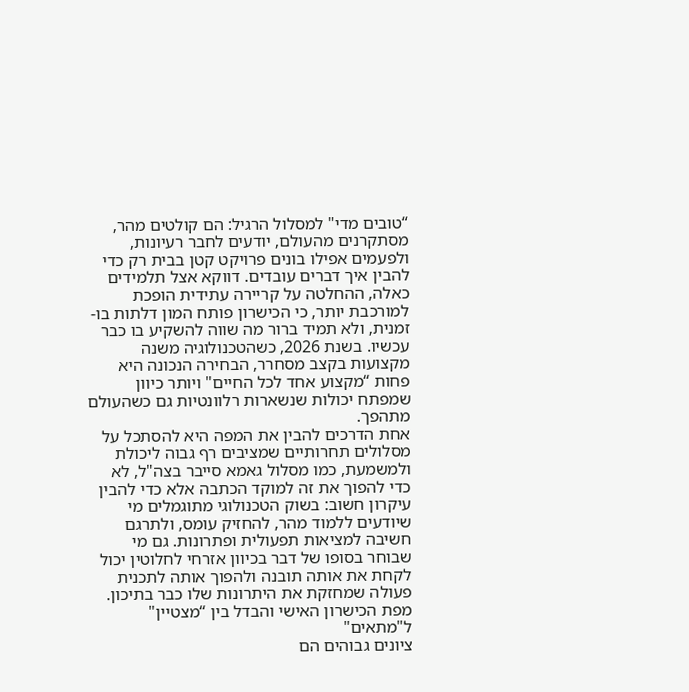“טובים מדי" למסלול הרגיל: הם קולטים מהר‚ מסתקרנים מהעולם‚ יודעים לחבר רעיונות‚ ולפעמים אפילו בונים פרויקט קטן בבית רק כדי להבין איך דברים עובדים. דווקא אצל תלמידים כאלה‚ ההחלטה על קריירה עתידית הופכת למורכבת יותר‚ כי הכישרון פותח המון דלתות בו-זמנית‚ ולא תמיד ברור מה שווה להשקיע בו כבר עכשיו. בשנת 2026‚ כשהטכנולוגיה משנה מקצועות בקצב מסחרר‚ הבחירה הנכונה היא פחות “מקצוע אחד לכל החיים" ויותר כיוון שמפתח יכולות שנשארות רלוונטיות גם כשהעולם מתהפך.
אחת הדרכים להבין את המפה היא להסתכל על מסלולים תחרותיים שמציבים רף גבוה ליכולת ולמשמעת‚ כמו מסלול גאמא סייבר בצה"ל‚ לא כדי להפוך את זה למוקד הכתבה אלא כדי להבין עיקרון חשוב: בשוק הטכנולוגי מתוגמלים מי שיודעים ללמוד מהר‚ להחזיק עומס‚ ולתרגם חשיבה למציאות תפעולית ופתרונות. גם מי שבוחר בסופו של דבר בכיוון אזרחי לחלוטין יכול לקחת את אותה תובנה ולהפוך אותה לתכנית פעולה שמחזקת את היתרונות שלו כבר בתיכון.
מפת הכישרון האישי והבדל בין “מצטיין" ל"מתאים"
ציונים גבוהים הם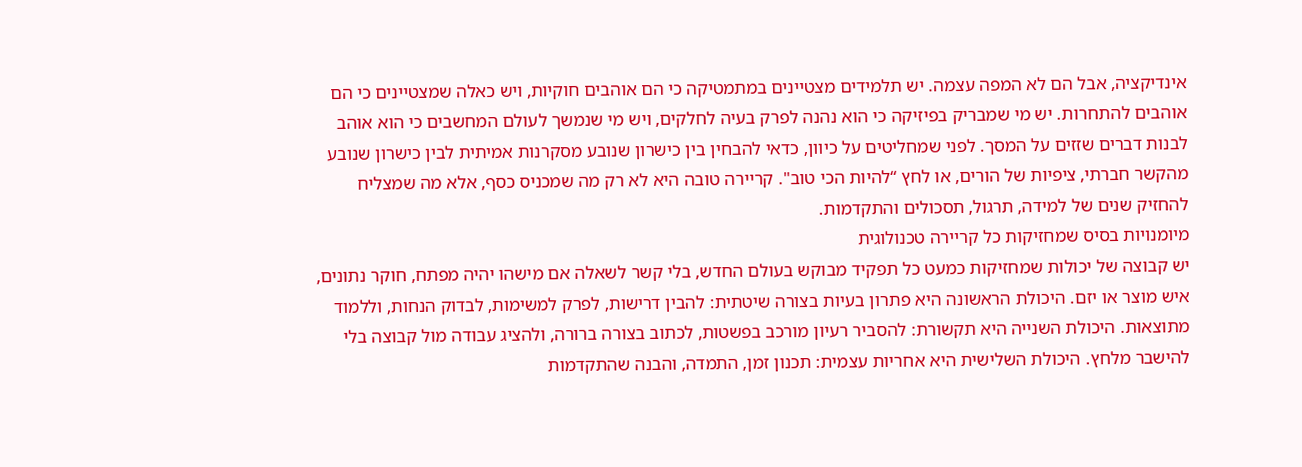אינדיקציה‚ אבל הם לא המפה עצמה. יש תלמידים מצטיינים במתמטיקה כי הם אוהבים חוקיות‚ ויש כאלה שמצטיינים כי הם אוהבים להתחרות. יש מי שמבריק בפיזיקה כי הוא נהנה לפרק בעיה לחלקים‚ ויש מי שנמשך לעולם המחשבים כי הוא אוהב לבנות דברים שזזים על המסך. לפני שמחליטים על כיוון‚ כדאי להבחין בין כישרון שנובע מסקרנות אמיתית לבין כישרון שנובע מהקשר חברתי‚ ציפיות של הורים‚ או לחץ “להיות הכי טוב". קריירה טובה היא לא רק מה שמכניס כסף‚ אלא מה שמצליח להחזיק שנים של למידה‚ תרגול‚ תסכולים והתקדמות.
מיומנויות בסיס שמחזיקות כל קריירה טכנולוגית
יש קבוצה של יכולות שמחזיקות כמעט כל תפקיד מבוקש בעולם החדש‚ בלי קשר לשאלה אם מישהו יהיה מפתח‚ חוקר נתונים‚ איש מוצר או יזם. היכולת הראשונה היא פתרון בעיות בצורה שיטתית: להבין דרישות‚ לפרק למשימות‚ לבדוק הנחות‚ וללמוד מתוצאות. היכולת השנייה היא תקשורת: להסביר רעיון מורכב בפשטות‚ לכתוב בצורה ברורה‚ ולהציג עבודה מול קבוצה בלי להישבר מלחץ. היכולת השלישית היא אחריות עצמית: תכנון זמן‚ התמדה‚ והבנה שהתקדמות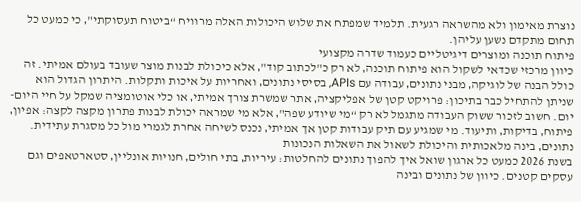נוצרת מאימון ולא מהשראה רגעית. תלמיד שמפתח את שלוש היכולות האלה מרוויח “ביטוח תעסוקתי"‚ כי כמעט כל תחום מתקדם נשען עליהן.
פיתוח תוכנה ומוצרים דיגיטליים כעמוד שדרה מקצועי
כיוון מרכזי שכדאי לשקול הוא פיתוח תוכנה‚ לא רק כ"לכתוב קוד"‚ אלא כיכולת לבנות מוצר שעובד בעולם אמיתי. זה כולל הבנה של לוגיקה‚ מבני נתונים‚ עבודה עם APIs‚ בסיסי נתונים‚ ואחריות על איכות ותקלות. היתרון הגדול הוא שניתן להתחיל כבר בתיכון: פרויקט קטן של אפליקציה‚ אתר שמשרת צורך אמיתי‚ או כלי אוטומציה שמקל על חיי היום-יום. חשוב לזכור ששוק העבודה מתגמל לא רק “מי שיודע שפה"‚ אלא מי שמראה יכולת לבנות פתרון מקצה לקצה: אפיון‚ פיתוח‚ בדיקות‚ ותיעוד. מי שמגיע עם תיק עבודות קטן אך אמיתי‚ נכנס לשיחה אחרת לגמרי מול כל מסגרת עתידית.
נתונים‚ בינה מלאכותית והיכולת לשאול את השאלות הנכונות
בשנת 2026 כמעט כל ארגון שואל איך להפוך נתונים להחלטות: עיריות‚ בתי חולים‚ חנויות אונליין‚ סטארטאפים וגם עסקים קטנים. כיוון של נתונים ובינה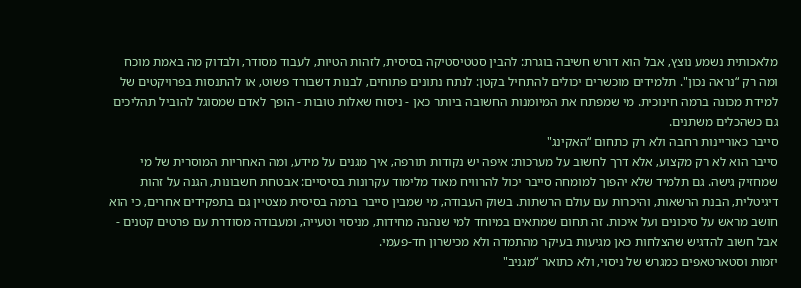מלאכותית נשמע נוצץ‚ אבל הוא דורש חשיבה בוגרת: להבין סטטיסטיקה בסיסית‚ לזהות הטיות‚ לעבוד מסודר‚ ולבדוק מה באמת מוכח ומה רק “נראה נכון". תלמידים מוכשרים יכולים להתחיל בקטן: לנתח נתונים פתוחים‚ לבנות דשבורד פשוט‚ או להתנסות בפרויקטים של למידת מכונה ברמה חינוכית. מי שמפתח את המיומנות החשובה ביותר כאן - ניסוח שאלות טובות - הופך לאדם שמסוגל להוביל תהליכים גם כשהכלים משתנים.
סייבר כאוריינות רחבה ולא רק כתחום “האקינג"
סייבר הוא לא רק מקצוע‚ אלא דרך לחשוב על מערכות: איפה יש נקודות תורפה‚ איך מגנים על מידע‚ ומה האחריות המוסרית של מי שמחזיק גישה. גם תלמיד שלא יהפוך למומחה סייבר יכול להרוויח מאוד מלימוד עקרונות בסיסיים: אבטחת חשבונות‚ הגנה על זהות דיגיטלית‚ הבנת הרשאות‚ והיכרות עם עולם הרשתות. בשוק העבודה‚ מי שמבין סייבר ברמה בסיסית מצטיין גם בתפקידים אחרים‚ כי הוא חושב מראש על סיכונים ועל איכות. זה תחום שמתאים במיוחד למי שנהנה מחידות‚ מניסוי וטעייה‚ ומעבודה מסודרת עם פרטים קטנים - אבל חשוב להדגיש שהצלחות כאן מגיעות בעיקר מהתמדה ולא מכישרון חד-פעמי.
יזמות וסטארטאפים כמגרש של ניסוי‚ ולא כתואר “מגניב"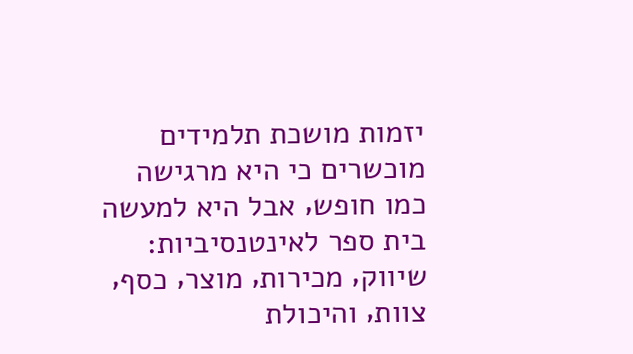יזמות מושכת תלמידים מוכשרים כי היא מרגישה כמו חופש‚ אבל היא למעשה בית ספר לאינטנסיביות: שיווק‚ מכירות‚ מוצר‚ כסף‚ צוות‚ והיכולת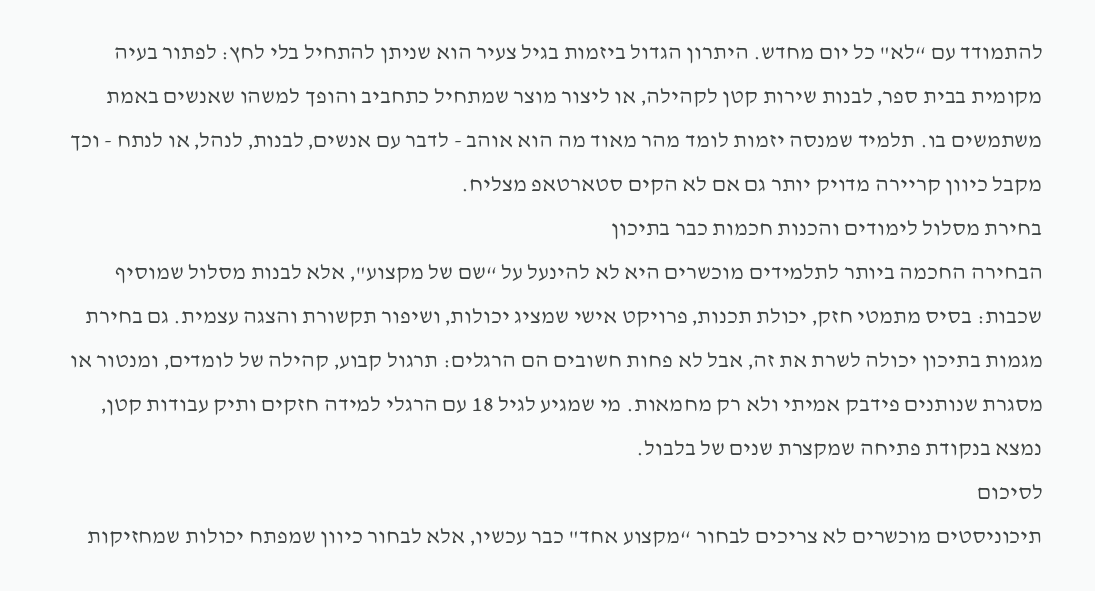להתמודד עם “לא" כל יום מחדש. היתרון הגדול ביזמות בגיל צעיר הוא שניתן להתחיל בלי לחץ: לפתור בעיה מקומית בבית ספר‚ לבנות שירות קטן לקהילה‚ או ליצור מוצר שמתחיל כתחביב והופך למשהו שאנשים באמת משתמשים בו. תלמיד שמנסה יזמות לומד מהר מאוד מה הוא אוהב - לדבר עם אנשים‚ לבנות‚ לנהל‚ או לנתח - וכך מקבל כיוון קריירה מדויק יותר גם אם לא הקים סטארטאפ מצליח.
בחירת מסלול לימודים והכנות חכמות כבר בתיכון
הבחירה החכמה ביותר לתלמידים מוכשרים היא לא להינעל על “שם של מקצוע"‚ אלא לבנות מסלול שמוסיף שכבות: בסיס מתמטי חזק‚ יכולת תכנות‚ פרויקט אישי שמציג יכולות‚ ושיפור תקשורת והצגה עצמית. גם בחירת מגמות בתיכון יכולה לשרת את זה‚ אבל לא פחות חשובים הם הרגלים: תרגול קבוע‚ קהילה של לומדים‚ ומנטור או מסגרת שנותנים פידבק אמיתי ולא רק מחמאות. מי שמגיע לגיל 18 עם הרגלי למידה חזקים ותיק עבודות קטן‚ נמצא בנקודת פתיחה שמקצרת שנים של בלבול.
לסיכום
תיכוניסטים מוכשרים לא צריכים לבחור “מקצוע אחד" כבר עכשיו‚ אלא לבחור כיוון שמפתח יכולות שמחזיקות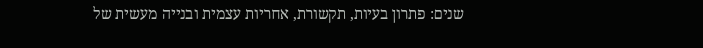שנים: פתרון בעיות‚ תקשורת‚ אחריות עצמית ובנייה מעשית של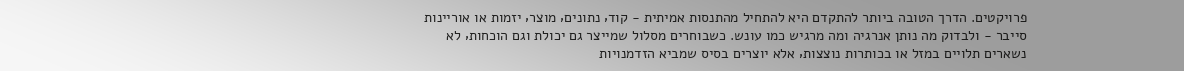פרויקטים. הדרך הטובה ביותר להתקדם היא להתחיל מהתנסות אמיתית - קוד‚ נתונים‚ מוצר‚ יזמות או אוריינות סייבר - ולבדוק מה נותן אנרגיה ומה מרגיש כמו עונש. כשבוחרים מסלול שמייצר גם יכולת וגם הוכחות‚ לא נשארים תלויים במזל או בכותרות נוצצות‚ אלא יוצרים בסיס שמביא הזדמנויות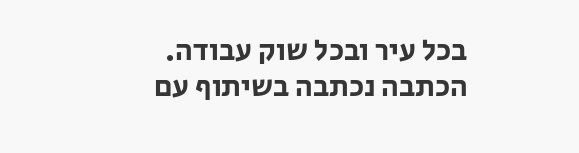בכל עיר ובכל שוק עבודה.
הכתבה נכתבה בשיתוף עם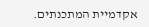אקדמיית המתכנתים.